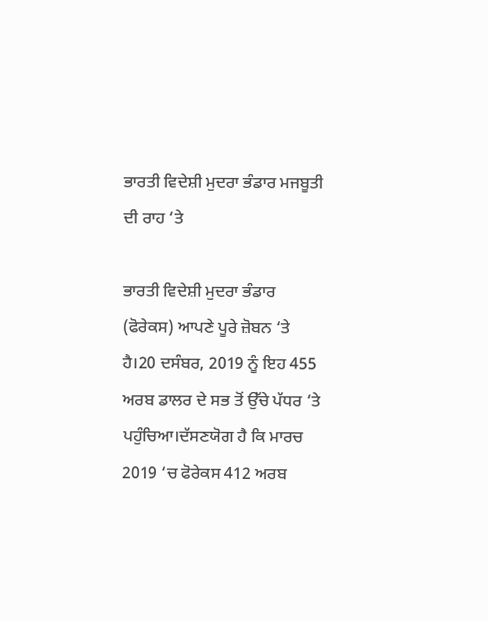ਭਾਰਤੀ ਵਿਦੇਸ਼ੀ ਮੁਦਰਾ ਭੰਡਾਰ ਮਜਬੂਤੀ ਦੀ ਰਾਹ ‘ਤੇ

ਭਾਰਤੀ ਵਿਦੇਸ਼ੀ ਮੁਦਰਾ ਭੰਡਾਰ (ਫੋਰੇਕਸ) ਆਪਣੇ ਪੂਰੇ ਜ਼ੋਬਨ ‘ਤੇ ਹੈ।20 ਦਸੰਬਰ, 2019 ਨੂੰ ਇਹ 455 ਅਰਬ ਡਾਲਰ ਦੇ ਸਭ ਤੋਂ ਉੱਚੇ ਪੱਧਰ ‘ਤੇ ਪਹੁੰਚਿਆ।ਦੱਸਣਯੋਗ ਹੈ ਕਿ ਮਾਰਚ 2019 ‘ਚ ਫੋਰੇਕਸ 412 ਅਰਬ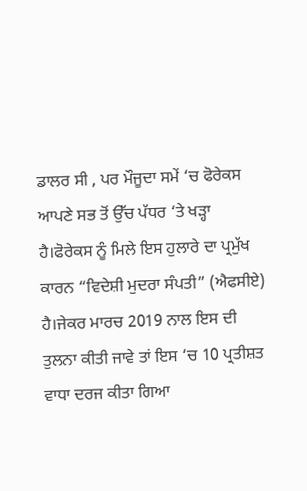ਡਾਲਰ ਸੀ , ਪਰ ਮੌਜੂਦਾ ਸਮੇਂ ‘ਚ ਫੋਰੇਕਸ ਆਪਣੇ ਸਭ ਤੋਂ ਉੱਚ ਪੱਧਰ ‘ਤੇ ਖੜ੍ਹਾ ਹੈ।ਫੋਰੇਕਸ ਨੂੰ ਮਿਲੇ ਇਸ ਹੁਲਾਰੇ ਦਾ ਪ੍ਰਮੁੱਖ ਕਾਰਨ “ਵਿਦੇਸ਼ੀ ਮੁਦਰਾ ਸੰਪਤੀ” (ਐਫਸੀਏ) ਹੈ।ਜੇਕਰ ਮਾਰਚ 2019 ਨਾਲ ਇਸ ਦੀ ਤੁਲਨਾ ਕੀਤੀ ਜਾਵੇ ਤਾਂ ਇਸ ‘ਚ 10 ਪ੍ਰਤੀਸ਼ਤ ਵਾਧਾ ਦਰਜ ਕੀਤਾ ਗਿਆ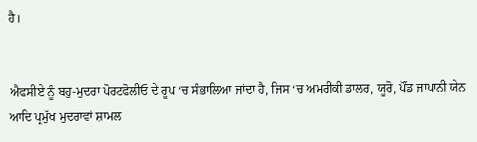ਹੈ।


ਐਫਸੀਏ ਨੂੰ ਬਹੁ-ਮੁਦਰਾ ਪੋਰਟਫੋਲੀਓ ਦੇ ਰੂਪ ‘ਚ ਸੰਭਾਲਿਆ ਜਾਂਦਾ ਹੈ, ਜਿਸ ‘ਚ ਅਮਰੀਕੀ ਡਾਲਰ, ਯੂਰੋ, ਪੌਂਡ ਜਾਪਾਨੀ ਯੇਨ ਆਦਿ ਪ੍ਰਮੁੱਖ ਮੁਦਰਾਵਾਂ ਸ਼ਾਮਲ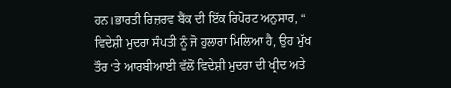ਹਨ।ਭਾਰਤੀ ਰਿਜ਼ਰਵ ਬੈਂਕ ਦੀ ਇੱਕ ਰਿਪੋਰਟ ਅਨੁਸਾਰ, “ ਵਿਦੇਸ਼ੀ ਮੁਦਰਾ ਸੰਪਤੀ ਨੂੰ ਜੋ ਹੁਲਾਰਾ ਮਿਲਿਆ ਹੈ, ਉਹ ਮੁੱਖ ਤੌਰ ‘ਤੇ ਆਰਬੀਆਈ ਵੱਲੋਂ ਵਿਦੇਸ਼ੀ ਮੁਦਰਾ ਦੀ ਖ੍ਰੀਦ ਅਤੇ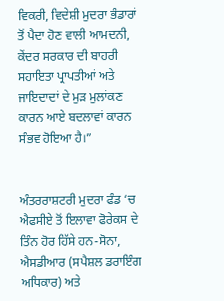ਵਿਕਰੀ, ਵਿਦੇਸ਼ੀ ਮੁਦਰਾ ਭੰਡਾਰਾਂ ਤੋਂ ਪੈਦਾ ਹੋਣ ਵਾਲੀ ਆਮਦਨੀ, ਕੇਂਦਰ ਸਰਕਾਰ ਦੀ ਬਾਹਰੀ ਸਹਾਇਤਾ ਪ੍ਰਾਪਤੀਆਂ ਅਤੇ ਜਾਇਦਾਦਾਂ ਦੇ ਮੁੜ ਮੁਲਾਂਕਣ ਕਾਰਨ ਆਏ ਬਦਲਾਵਾਂ ਕਾਰਨ ਸੰਭਵ ਹੋਇਆ ਹੈ।”


ਅੰਤਰਰਾਸ਼ਟਰੀ ਮੁਦਰਾ ਫੰਡ ‘ਚ ਐਫਸੀਏ ਤੋਂ ਇਲਾਵਾ ਫੋਰੇਕਸ ਦੇ ਤਿੰਨ ਹੋਰ ਹਿੱਸੇ ਹਨ-ਸੋਨਾ, ਐਸਡੀਆਰ (ਸਪੈਸ਼ਲ ਡਰਾਇੰਗ ਅਧਿਕਾਰ) ਅਤੇ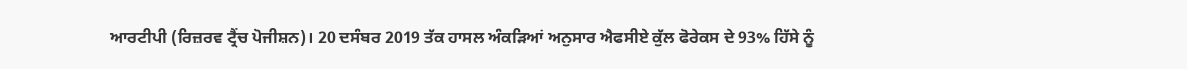ਆਰਟੀਪੀ (ਰਿਜ਼ਰਵ ਟ੍ਰੈਂਚ ਪੋਜੀਸ਼ਨ)। 20 ਦਸੰਬਰ 2019 ਤੱਕ ਹਾਸਲ ਅੰਕੜਿਆਂ ਅਨੁਸਾਰ ਐਫਸੀਏ ਕੁੱਲ ਫੋਰੇਕਸ ਦੇ 93% ਹਿੱਸੇ ਨੂੰ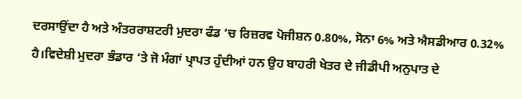ਦਰਸਾਉਂਦਾ ਹੈ ਅਤੇ ਅੰਤਰਰਾਸ਼ਟਰੀ ਮੁਦਰਾ ਫੰਡ ‘ਚ ਰਿਜ਼ਰਵ ਪੋਜੀਸ਼ਨ 0.80%, ਸੋਨਾ 6% ਅਤੇ ਐਸਡੀਆਰ 0.32% ਹੈ।ਵਿਦੇਸ਼ੀ ਮੁਦਰਾ ਭੰਡਾਰ ‘ਤੇ ਜੋ ਮੰਗਾਂ ਪ੍ਰਾਪਤ ਹੁੰਦੀਆਂ ਹਨ ਉਹ ਬਾਹਰੀ ਖੇਤਰ ਦੇ ਜੀਡੀਪੀ ਅਨੁਪਾਤ ਦੇ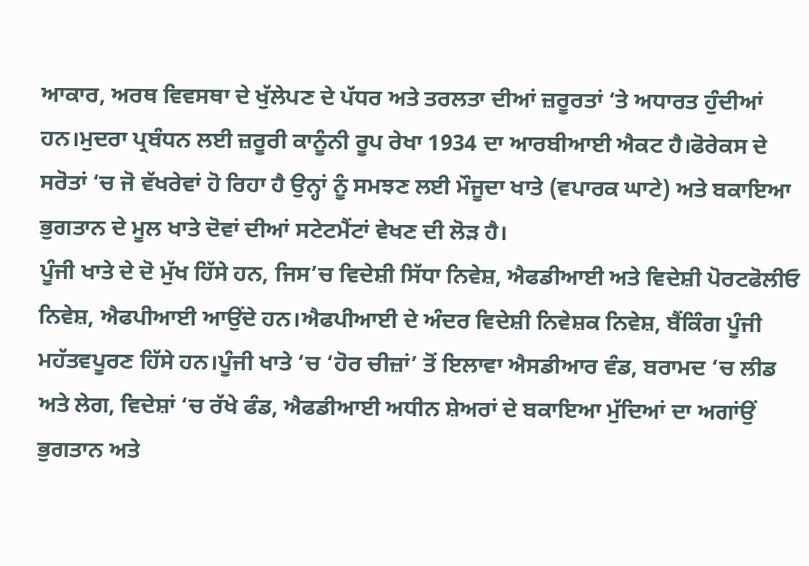ਆਕਾਰ, ਅਰਥ ਵਿਵਸਥਾ ਦੇ ਖੁੱਲੇਪਣ ਦੇ ਪੱਧਰ ਅਤੇ ਤਰਲਤਾ ਦੀਆਂ ਜ਼ਰੂਰਤਾਂ ‘ਤੇ ਅਧਾਰਤ ਹੁੰਦੀਆਂ ਹਨ।ਮੁਦਰਾ ਪ੍ਰਬੰਧਨ ਲਈ ਜ਼ਰੂਰੀ ਕਾਨੂੰਨੀ ਰੂਪ ਰੇਖਾ 1934 ਦਾ ਆਰਬੀਆਈ ਐਕਟ ਹੈ।ਫੋਰੇਕਸ ਦੇ ਸਰੋਤਾਂ ‘ਚ ਜੋ ਵੱਖਰੇਵਾਂ ਹੋ ਰਿਹਾ ਹੈ ਉਨ੍ਹਾਂ ਨੂੰ ਸਮਝਣ ਲਈ ਮੌਜੂਦਾ ਖਾਤੇ (ਵਪਾਰਕ ਘਾਟੇ) ਅਤੇ ਬਕਾਇਆ ਭੁਗਤਾਨ ਦੇ ਮੂਲ ਖਾਤੇ ਦੋਵਾਂ ਦੀਆਂ ਸਟੇਟਮੈਂਟਾਂ ਵੇਖਣ ਦੀ ਲੋੜ ਹੈ।
ਪੂੰਜੀ ਖਾਤੇ ਦੇ ਦੋ ਮੁੱਖ ਹਿੱਸੇ ਹਨ, ਜਿਸ’ਚ ਵਿਦੇਸ਼ੀ ਸਿੱਧਾ ਨਿਵੇਸ਼, ਐਫਡੀਆਈ ਅਤੇ ਵਿਦੇਸ਼ੀ ਪੋਰਟਫੋਲੀਓ ਨਿਵੇਸ਼, ਐਫਪੀਆਈ ਆਉਂਦੇ ਹਨ।ਐਫਪੀਆਈ ਦੇ ਅੰਦਰ ਵਿਦੇਸ਼ੀ ਨਿਵੇਸ਼ਕ ਨਿਵੇਸ਼, ਬੈਂਕਿੰਗ ਪੂੰਜੀ ਮਹੱਤਵਪੂਰਣ ਹਿੱਸੇ ਹਨ।ਪੂੰਜੀ ਖਾਤੇ ‘ਚ ‘ਹੋਰ ਚੀਜ਼ਾਂ’ ਤੋਂ ਇਲਾਵਾ ਐਸਡੀਆਰ ਵੰਡ, ਬਰਾਮਦ ‘ਚ ਲੀਡ ਅਤੇ ਲੇਗ, ਵਿਦੇਸ਼ਾਂ ‘ਚ ਰੱਖੇ ਫੰਡ, ਐਫਡੀਆਈ ਅਧੀਨ ਸ਼ੇਅਰਾਂ ਦੇ ਬਕਾਇਆ ਮੁੱਦਿਆਂ ਦਾ ਅਗਾਂਉਂ ਭੁਗਤਾਨ ਅਤੇ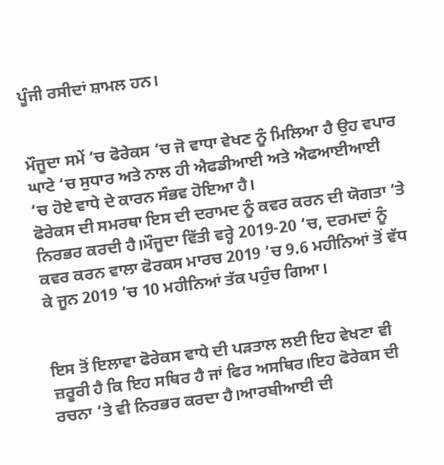ਪੂੰਜੀ ਰਸੀਦਾਂ ਸ਼ਾਮਲ ਹਨ।


ਮੌਜੂਦਾ ਸਮੇਂ ‘ਚ ਫੋਰੇਕਸ ‘ਚ ਜੋ ਵਾਧਾ ਵੇਖਣ ਨੂੰ ਮਿਲਿਆ ਹੈ ਉਹ ਵਪਾਰ ਘਾਟੇ ‘ਚ ਸੁਧਾਰ ਅਤੇ ਨਾਲ ਹੀ ਐਫਡੀਆਈ ਅਤੇ ਐਫਆਈਆਈ ‘ਚ ਹੋਏ ਵਾਧੇ ਦੇ ਕਾਰਨ ਸੰਭਵ ਹੋਇਆ ਹੈ।
ਫੋਰੇਕਸ ਦੀ ਸਮਰਥਾ ਇਸ ਦੀ ਦਰਾਮਦ ਨੂੰ ਕਵਰ ਕਰਨ ਦੀ ਯੋਗਤਾ ‘ਤੇ ਨਿਰਭਰ ਕਰਦੀ ਹੈ।ਮੌਜੂਦਾ ਵਿੱਤੀ ਵਰ੍ਹੇ 2019-20 ‘ਚ, ਦਰਮਦਾਂ ਨੂੰ ਕਵਰ ਕਰਨ ਵਾਲਾ ਫੋਰਕਸ ਮਾਰਚ 2019 ‘ਚ 9.6 ਮਹੀਨਿਆਂ ਤੋਂ ਵੱਧ ਕੇ ਜੂਨ 2019 ‘ਚ 10 ਮਹੀਨਿਆਂ ਤੱਕ ਪਹੁੰਚ ਗਿਆ।


ਇਸ ਤੋਂ ਇਲਾਵਾ ਫੋਰੇਕਸ ਵਾਧੇ ਦੀ ਪੜਤਾਲ ਲਈ ਇਹ ਵੇਖਣਾ ਵੀ ਜ਼ਰੂਰੀ ਹੈ ਕਿ ਇਹ ਸਥਿਰ ਹੈ ਜਾਂ ਫਿਰ ਅਸਥਿਰ।ਇਹ ਫੋਰੇਕਸ ਦੀ ਰਚਨਾ ‘ਤੇ ਵੀ ਨਿਰਭਰ ਕਰਦਾ ਹੈ।ਆਰਬੀਆਈ ਦੀ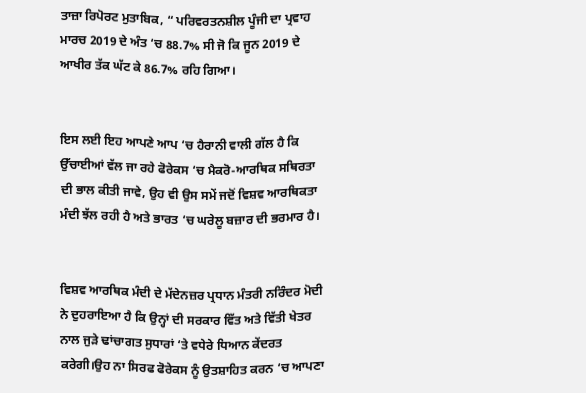ਤਾਜ਼ਾ ਰਿਪੋਰਟ ਮੁਤਾਬਿਕ, “ ਪਰਿਵਰਤਨਸ਼ੀਲ ਪੂੰਜੀ ਦਾ ਪ੍ਰਵਾਹ ਮਾਰਚ 2019 ਦੇ ਅੰਤ ‘ਚ 88.7% ਸੀ ਜੋ ਕਿ ਜੂਨ 2019 ਦੇ ਆਖੀਰ ਤੱਕ ਘੱਟ ਕੇ 86.7% ਰਹਿ ਗਿਆ।


ਇਸ ਲਈ ਇਹ ਆਪਣੇ ਆਪ ‘ਚ ਹੈਰਾਨੀ ਵਾਲੀ ਗੱਲ ਹੈ ਕਿ ਉੱਚਾਈਆਂ ਵੱਲ ਜਾ ਰਹੇ ਫੋਰੇਕਸ ‘ਚ ਮੈਕਰੋ-ਆਰਥਿਕ ਸਥਿਰਤਾ ਦੀ ਭਾਲ ਕੀਤੀ ਜਾਵੇ, ਉਹ ਵੀ ਉਸ ਸਮੇਂ ਜਦੋਂ ਵਿਸ਼ਵ ਆਰਥਿਕਤਾ ਮੰਦੀ ਝੱਲ ਰਹੀ ਹੈ ਅਤੇ ਭਾਰਤ ‘ਚ ਘਰੇਲੂ ਬਜ਼ਾਰ ਦੀ ਭਰਮਾਰ ਹੈ।


ਵਿਸ਼ਵ ਆਰਥਿਕ ਮੰਦੀ ਦੇ ਮੱਦੇਨਜ਼ਰ ਪ੍ਰਧਾਨ ਮੰਤਰੀ ਨਰਿੰਦਰ ਮੋਦੀ ਨੇ ਦੁਹਰਾਇਆ ਹੈ ਕਿ ਉਨ੍ਹਾਂ ਦੀ ਸਰਕਾਰ ਵਿੱਤ ਅਤੇ ਵਿੱਤੀ ਖੇਤਰ ਨਾਲ ਜੁੜੇ ਢਾਂਚਾਗਤ ਸੁਧਾਰਾਂ ‘ਤੇ ਵਧੇਰੇ ਧਿਆਨ ਕੇਂਦਰਤ ਕਰੇਗੀ।ਉਹ ਨਾ ਸਿਰਫ ਫੋਰੇਕਸ ਨੂੰ ਉਤਸ਼ਾਹਿਤ ਕਰਨ ‘ਚ ਆਪਣਾ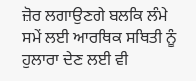ਜ਼ੋਰ ਲਗਾਉਣਗੇ ਬਲਕਿ ਲੰਮੇ ਸਮੇਂ ਲਈ ਆਰਥਿਕ ਸਥਿਤੀ ਨੂੰ ਹੁਲਾਰਾ ਦੇਣ ਲਈ ਵੀ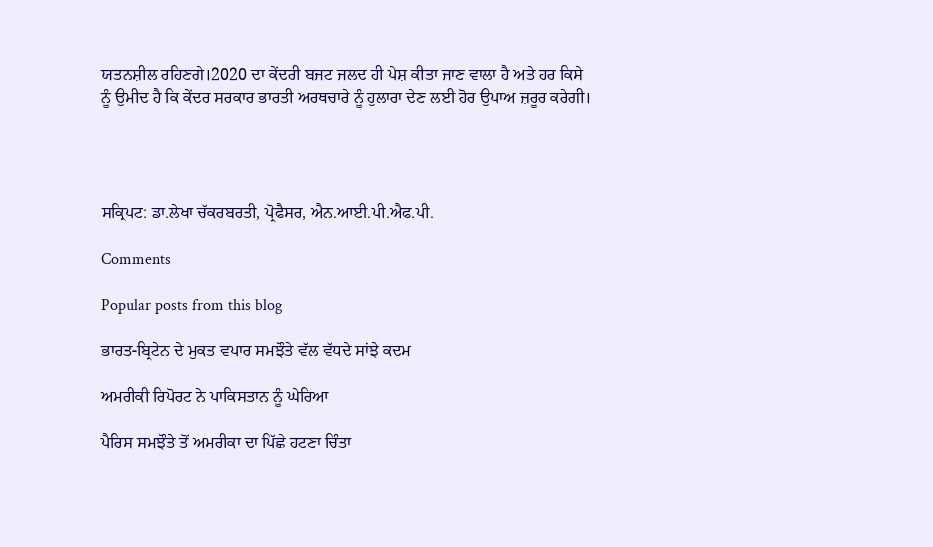ਯਤਨਸ਼ੀਲ ਰਹਿਣਗੇ।2020 ਦਾ ਕੇਂਦਰੀ ਬਜਟ ਜਲਦ ਹੀ ਪੇਸ਼ ਕੀਤਾ ਜਾਣ ਵਾਲਾ ਹੈ ਅਤੇ ਹਰ ਕਿਸੇ ਨੂੰ ਉਮੀਦ ਹੈ ਕਿ ਕੇਂਦਰ ਸਰਕਾਰ ਭਾਰਤੀ ਅਰਥਚਾਰੇ ਨੂੰ ਹੁਲਾਰਾ ਦੇਣ ਲਈ ਹੋਰ ਉਪਾਅ ਜ਼ਰੂਰ ਕਰੇਗੀ।




ਸਕ੍ਰਿਪਟ: ਡਾ.ਲੇਖਾ ਚੱਕਰਬਰਤੀ, ਪ੍ਰੋਫੈਸਰ, ਐਨ.ਆਈ.ਪੀ.ਐਫ.ਪੀ.

Comments

Popular posts from this blog

ਭਾਰਤ-ਬ੍ਰਿਟੇਨ ਦੇ ਮੁਕਤ ਵਪਾਰ ਸਮਝੌਤੇ ਵੱਲ ਵੱਧਦੇ ਸਾਂਝੇ ਕਦਮ

ਅਮਰੀਕੀ ਰਿਪੋਰਟ ਨੇ ਪਾਕਿਸਤਾਨ ਨੂੰ ਘੇਰਿਆ

ਪੈਰਿਸ ਸਮਝੌਤੇ ਤੋਂ ਅਮਰੀਕਾ ਦਾ ਪਿੱਛੇ ਹਟਣਾ ਚਿੰਤਾ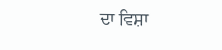ਦਾ ਵਿਸ਼ਾ